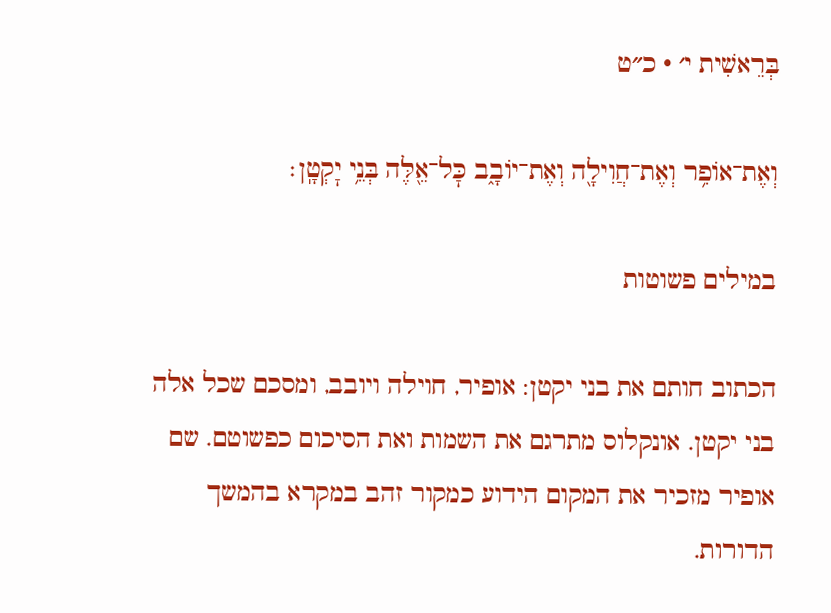בְּרֵאשִׁית י׳ · כ״ט

וְאֶת־אוֹפִ֥ר וְאֶת־חֲוִילָ֖ה וְאֶת־יוֹבָ֑ב כׇּל־אֵ֖לֶּה בְּנֵ֥י יׇקְטָֽן׃

במילים פשוטות

הכתוב חותם את בני יקטן: אופיר, חוילה ויובב, ומסכם שכל אלה בני יקטן. אונקלוס מתרגם את השמות ואת הסיכום כפשוטם. שם אופיר מזכיר את המקום הידוע כמקור זהב במקרא בהמשך הדורות.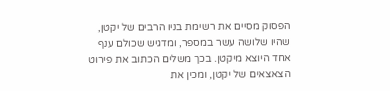הפסוק מסיים את רשימת בניו הרבים של יקטן, שהיו שלושה עשר במספר, ומדגיש שכולם ענף אחד היוצא מיקטן. בכך משלים הכתוב את פירוט הצאצאים של יקטן, ומכין את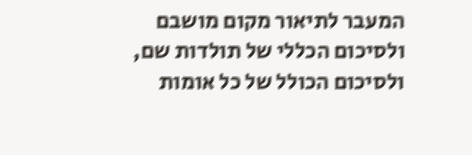המעבר לתיאור מקום מושבם ולסיכום הכללי של תולדות שם, ולסיכום הכולל של כל אומות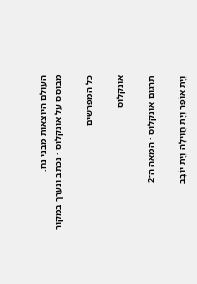העולם היוצאות מבני נח.
מבוסס על אונקלוס · נכתב ונערך במקור

כל המפרשים

אונקלוס

תרגום אונקלוס · המאה ה־2

וְיָת אוֹפִר וְיָת חֲוִילָה וְיָת יוֹבָב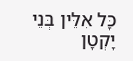כָּל אִלֵּין בְּנֵי יָקְטָן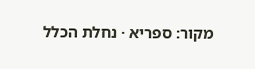מקור: ספריא · נחלת הכלל